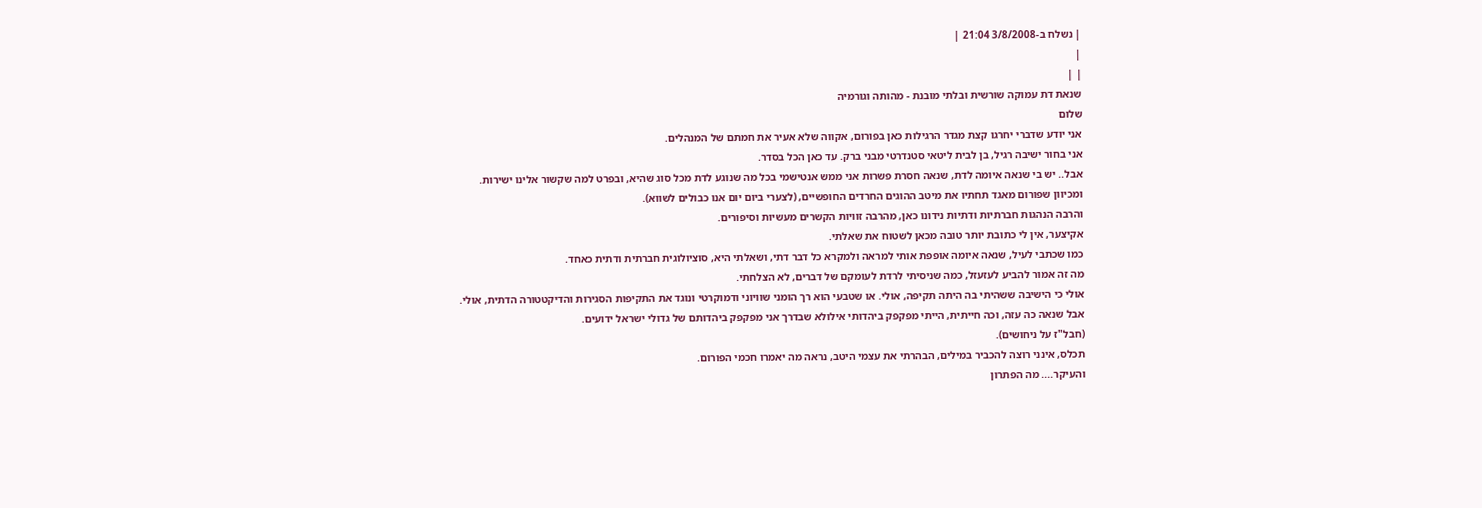| נשלח ב-3/8/2008 21:04 |
|
| |
שנאת דת עמוקה שורשית ובלתי מובנת - מהותה וגורמיה
שלום
אני יודע שדברי יחרגו קצת מגדר הרגילות כאן בפורום, אקווה שלא אעיר את חמתם של המנהלים.
אני בחור ישיבה רגיל, בן לבית ליטאי סטנדרטי מבני ברק. עד כאן הכל בסדר.
אבל.. יש בי שנאה איומה לדת, שנאה חסרת פשרות אני ממש אנטישמי בכל מה שנוגע לדת מכל סוג שהיא, ובפרט למה שקשור אלינו ישירות.
ומכיוון שפורום מאגד תחתיו את מיטב ההוגים החרדים החופשיים, (לצערי ביום יום אנו כבולים לשווא).
והרבה הנהגות חברתיות ודתיות נידונו כאן, מהרבה זוויות הקשרים מעשיות וסיפורים.
אקיצער, אין לי כתובת יותר טובה מכאן לשטוח את שאלתי.
כמו שכתבי לעיל, שנאה איומה אופפת אותי למראה ולמקרא כל דבר דתי, ושאלתי היא, סוציולוגית חברתית ודתית כאחד.
מה זה אמור להביע לעזעזל, כמה שניסיתי לרדת לעומקם של דברים, לא הצלחתי.
אולי כי הישיבה ששהיתי בה היתה תקיפה, אולי. או שטבעי הוא רך הומני שוויוני ודמוקרטי ונוגד את התקיפות הסגירות והדיקטטורה הדתית, אולי.
אבל שנאה כה עזה, וכה חייתית, הייתי מפקפק ביהדותי אילולא שבדרך אני מפקפק ביהדותם של גדולי ישראל ידועים.
(חבל"ז על ניחושים).
תכלס, אינני רוצה להכביר במילים, הבהרתי את עצמי היטב, נראה מה יאמרו חכמי הפורום.
והעיקר.... מה הפתרון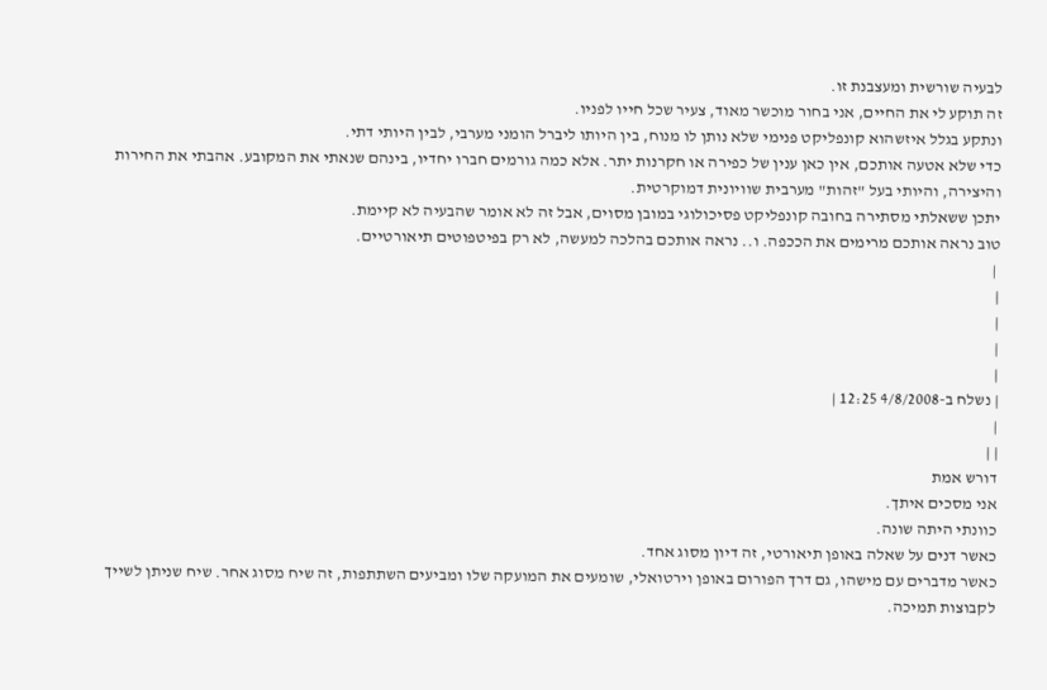לבעיה שורשית ומעצבנת זו.
זה תוקע לי את החיים, אני בחור מוכשר מאוד, צעיר שכל חייו לפניו.
ונתקע בגלל איזשהוא קונפליקט פנימי שלא נותן לו מנוח, בין היותו ליברל הומני מערבי, לבין היותי דתי.
כדי שלא אטעה אותכם, אין כאן ענין של כפירה או חקרנות יתר. אלא כמה גורמים חברו יחדיו, בינהם שנאתי את המקובע. אהבתי את החירות והיצירה, והיותי בעל "זהות" מערבית שוויונית דמוקרטית.
יתכן ששאלתי מסתירה בחובה קונפליקט פסיכולוגי במובן מסוים, אבל זה לא אומר שהבעיה לא קיימת.
טוב נראה אותכם מרימים את הככפה. ו.. נראה אותכם בהלכה למעשה, לא רק בפיטפוטים תיאורטיים.
 |
|
|
|
|
| נשלח ב-4/8/2008 12:25 |
|
| |
דורש אמת
אני מסכים איתך.
כוונתי היתה שונה.
כאשר דנים על שאלה באופן תיאורטי, זה דיון מסוג אחד.
כאשר מדברים עם מישהו, גם דרך הפורום באופן וירטואלי, שומעים את המועקה שלו ומביעים השתתפות, זה שיח מסוג אחר. שיח שניתן לשייך לקבוצות תמיכה.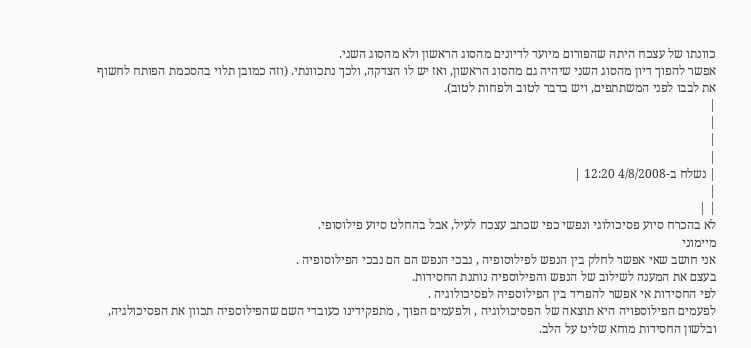כוונתו של עצכח היתה שהפורום מיועד לדיונים מהסוג הראשון ולא מהסוג השני.
אפשר להפוך דיון מהסוג השני שיהיה גם מהסוג הראשון, ואז יש לו הצדקה, ולכך נתכוונתי. (וזה כמובן תלוי בהסכמת הפותח לחשוף את לבבו לפני המשתתפים, ויש בדבר לטוב ולפחות לטוב).
|
|
|
|
| נשלח ב-4/8/2008 12:20 |
|
| |
לא בהכרח סיוע פסיכולוגי ונפשי כפי שכתב עצכח לעיל, אבל בהחלט סיוע פילוסופי.
מיימוני
אני חושב שאי אפשר לחלק בין הנפש לפילוסופיה , נבכי הנפש הם הם נבכי הפילוסופיה .
בעצם את המענה לשילוב של הנפש והפילוספיה נותנת החסידות.
לפי החסידות אי אפשר להפריד בין הפילוספיה לפסיכולוגיה .
לפעמים הפילוספויה היא תוצאה של הפסיכולוגיה , ולפעמים הפוך , מתפקידינו כעובדי השם שהפילוספיה תכוון את הפסיכולגיה,
ובלשון החסידות מוחא שליט על הלב.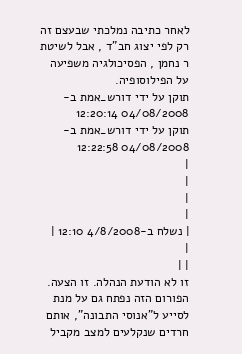לאחר כתיבה נמלכתי שבעצם זה רק לפי יצוג חב"ד , אבל לשיטת ר נחמן , הפסיכולגיה משפיעה על הפילוסופיה.
תוקן על ידי דורש_אמת ב- 04/08/2008 12:20:14
תוקן על ידי דורש_אמת ב- 04/08/2008 12:22:58
|
|
|
|
| נשלח ב-4/8/2008 12:10 |
|
| |
זו לא הודעת הנהלה. זו הצעה.
הפורום הזה נפתח גם על מנת לסייע ל"אנוסי התבונה", אותם חרדים שנקלעים למצב מקביל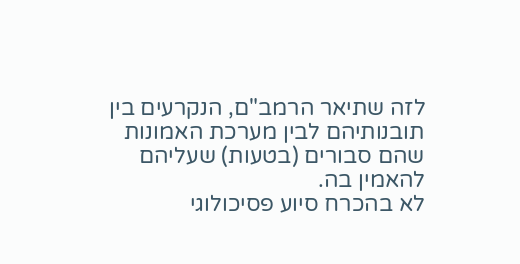לזה שתיאר הרמב"ם, הנקרעים בין תובנותיהם לבין מערכת האמונות שהם סבורים (בטעות) שעליהם להאמין בה.
לא בהכרח סיוע פסיכולוגי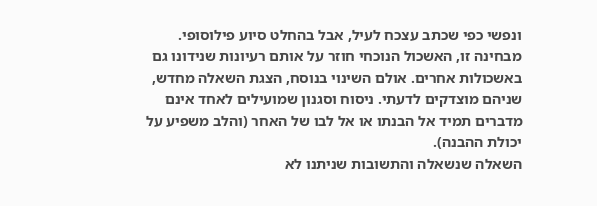ונפשי כפי שכתב עצכח לעיל, אבל בהחלט סיוע פילוסופי.
מבחינה זו, האשכול הנוכחי חוזר על אותם רעיונות שנידונו גם באשכולות אחרים. אולם השינוי בנוסח, הצגת השאלה מחדש, שניהם מוצדקים לדעתי. ניסוח וסגנון שמועילים לאחד אינם מדברים תמיד אל הבנתו או אל לבו של האחר (והלב משפיע על יכולת ההבנה).
השאלה שנשאלה והתשובות שניתנו לא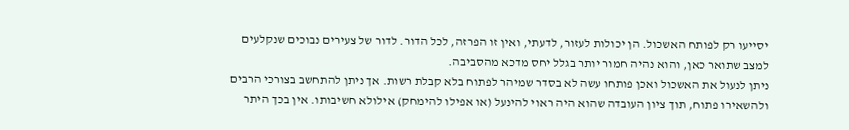יסייעו רק לפותח האשכול. הן יכולות לעזור, לדעתי, ואין זו הפרזה, לכל הדור. לדור של צעירים נבוכים שנקלעים למצב שתואר כאן, והוא נהיה חמור יותר בגלל יחס מדכא מהסביבה.
ניתן לנעול את האשכול ואכן פותחו עשה לא בסדר שמיהר לפתוח בלא קבלת רשות. אך ניתן להתחשב בצורכי הרבים ולהשאירו פתוח, תוך ציון העובדה שהוא היה ראוי להינעל (או אפילו להימחק) אילולא חשיבותו. אין בכך היתר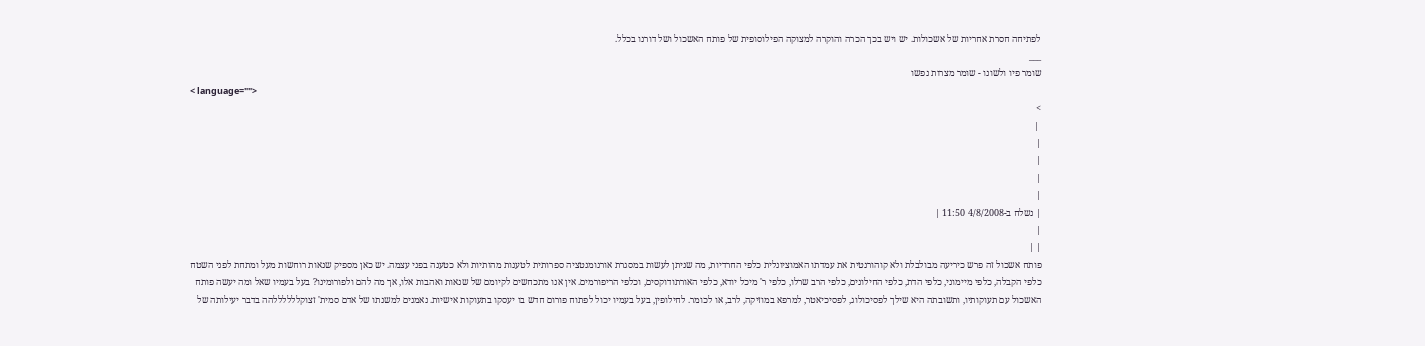לפתיחה חסרת אחריות של אשכולות. יש ויש בכך הכרה והוקרה למצוקה הפילוסופית של פותח האשכול ושל דורנו בכלל.
___
שומר פיו ולשונו - שומר מצרות נפשו
< language="">
>
 |
|
|
|
|
| נשלח ב-4/8/2008 11:50 |
|
| |
פותח אשכול זה פרש כיריעה מבולבלת ולא קוהורנטית את עמדתו האמוציונלית כלפי החרדיות, מה שניתן לעשות במסגרת אורנומנטציה ספרותית לטענות מהותיות ולא כטענה בפני עצמה. יש כאן מספיק שנאות רוחשות מעל ומתחת לפני השטח כלפי הקבלה, כלפי מיימוני, כלפי הדת, כלפי החילונים, כלפי הרב שרלו, כלפי ר' מיכל יודא, כלפי האורתודוקסים, וכלפי הריפורמים. אין אנו מתכחשים לקיומם של שנאות ואהבות אלו, אך מה להם ולפורומינו? בעל בעמיו שאל ומה יעשה פותח האשכול עם תעוקותיו, ותשובתה היא שילך לפסיכולוג, לפסיכיאטר, למרפא במוזיקה, לרב, או לכומר. לחילופין, בעל בעמיו יכול לפתוח פורום חדש בו יעסקו בתעוקות אישיות. נאמנים למשנתו של אדם סמית' זצוקללללללהה בדבר יעילותה של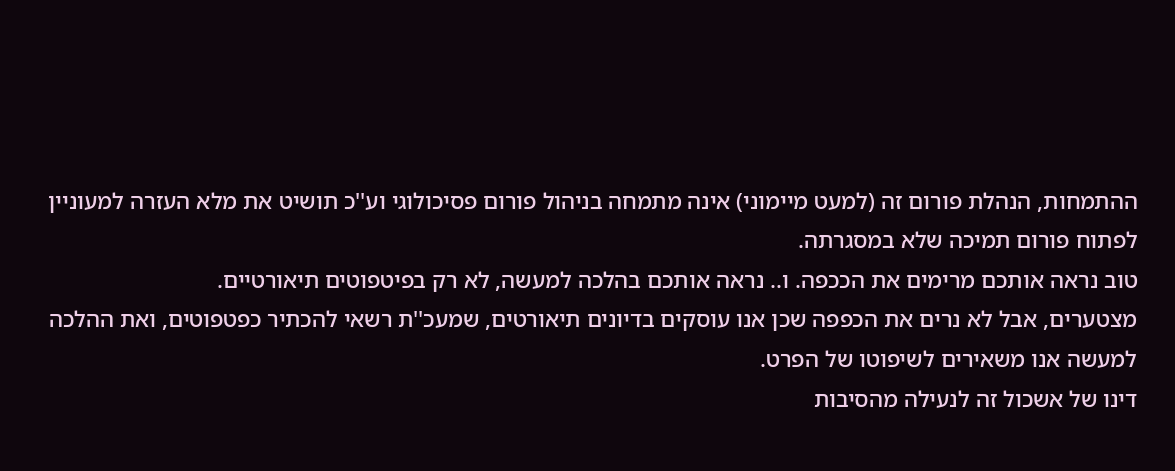ההתמחות, הנהלת פורום זה (למעט מיימוני) אינה מתמחה בניהול פורום פסיכולוגי וע''כ תושיט את מלא העזרה למעוניין לפתוח פורום תמיכה שלא במסגרתה.
טוב נראה אותכם מרימים את הככפה. ו.. נראה אותכם בהלכה למעשה, לא רק בפיטפוטים תיאורטיים.
מצטערים, אבל לא נרים את הכפפה שכן אנו עוסקים בדיונים תיאורטים, שמעכ''ת רשאי להכתיר כפטפוטים, ואת ההלכה למעשה אנו משאירים לשיפוטו של הפרט.
דינו של אשכול זה לנעילה מהסיבות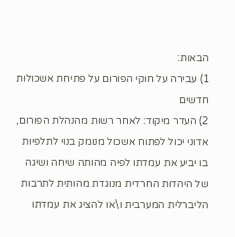הבאות:
1) עבירה על חוקי הפורום על פתיחת אשכולות חדשים
2) העדר מיקוד: לאחר רשות מהנהלת הפורום, אדוני יכול לפתוח אשכול מנומק בנוי לתלפיות בו יביע את עמדתו לפיה מהותה שיחה ושיגה של היהדות החרדית מנוגדת מהותית לתרבות הליברלית המערבית ו\או להציג את עמדתו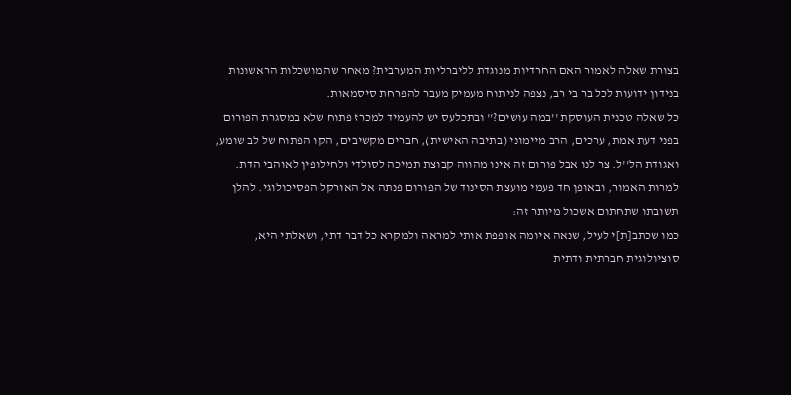בצורת שאלה לאמור האם החרדיות מנוגדת לליברליות המערבית? מאחר שהמושכלות הראשונות בנידון ידועות לכל בר בי רב, נצפה לניתוח מעמיק מעבר להפרחת סיסמאות.
כל שאלה טכנית העוסקת ''במה עושים?'' ובתכלעס יש להעמיד למכרז פתוח שלא במסגרת הפורום בפני דעת אמת, ערכים, הרב מיימוני (בתיבה האישית), חברים מקשיבים, הקו הפתוח של לב שומע, ואגודת הל''ל. צר לנו אבל פורום זה אינו מהווה קבוצת תמיכה לסולדי ולחילופין לאוהבי הדת.
למרות האמור, ובאופן חד פעמי מועצת הסינוד של הפורום פנתה אל האורקל הפסיכולוגי. להלן תשובתו שתחתום אשכול מיותר זה:
כמו שכתב[ת]י לעיל, שנאה איומה אופפת אותי למראה ולמקרא כל דבר דתי, ושאלתי היא, סוציולוגית חברתית ודתית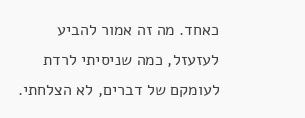כאחד. מה זה אמור להביע לעזעזל, כמה שניסיתי לרדת לעומקם של דברים, לא הצלחתי.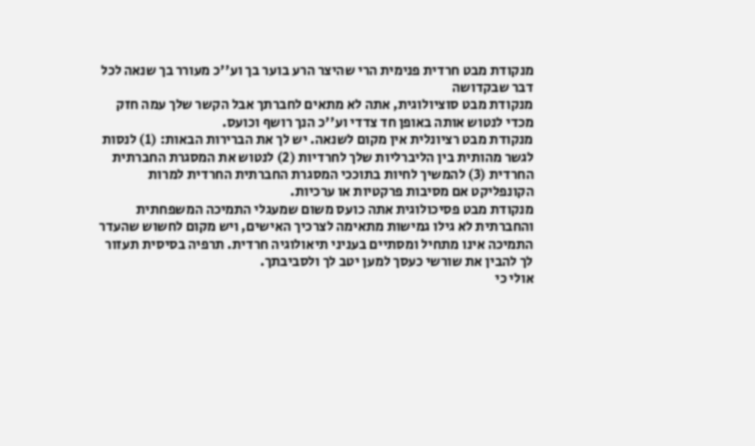מנקודת מבט חרדית פנימית הרי שהיצר הרע בוער בך וע''כ מעורר בך שנאה לכל דבר שבקדושה
מנקודת מבט סוציולוגית, אתה לא מתאים לחברתך אבל הקשר שלך עמה חזק מכדי לנטוש אותה באופן חד צדדי וע''כ הנך רושף וכועס.
מנקודת מבט רציונלית אין מקום לשנאה. יש לך את הברירות הבאות: (1) לנסות לגשר מהותית בין הליברליות שלך לחרדיות (2) לנטוש את המסגרת החברתית החרדית (3) להמשיך לחיות בתוככי המסגרת החברתית החרדית למרות הקונפליקט אם מסיבות פרקטיות או ערכיות.
מנקודת מבט פסיכולוגית אתה כועס משום שמעגלי התמיכה המשפחתית והחברתית לא גילו גמישות מתאימה לצרכיך האישים, ויש מקום לחשוש שהעדר התמיכה אינו מתחיל ומסתיים בעניני תיאולוגיה חרדית. תרפיה בסיסית תעזור לך להבין את שורשי כעסך למען יטב לך ולסביבתך.
אולי כי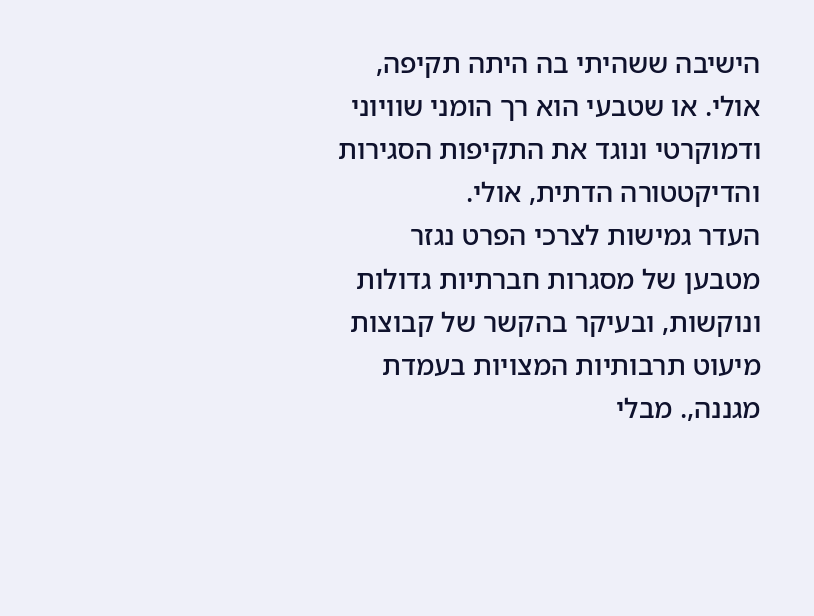הישיבה ששהיתי בה היתה תקיפה, אולי. או שטבעי הוא רך הומני שוויוני ודמוקרטי ונוגד את התקיפות הסגירות והדיקטטורה הדתית, אולי.
העדר גמישות לצרכי הפרט נגזר מטבען של מסגרות חברתיות גדולות ונוקשות, ובעיקר בהקשר של קבוצות מיעוט תרבותיות המצויות בעמדת מגננה,. מבלי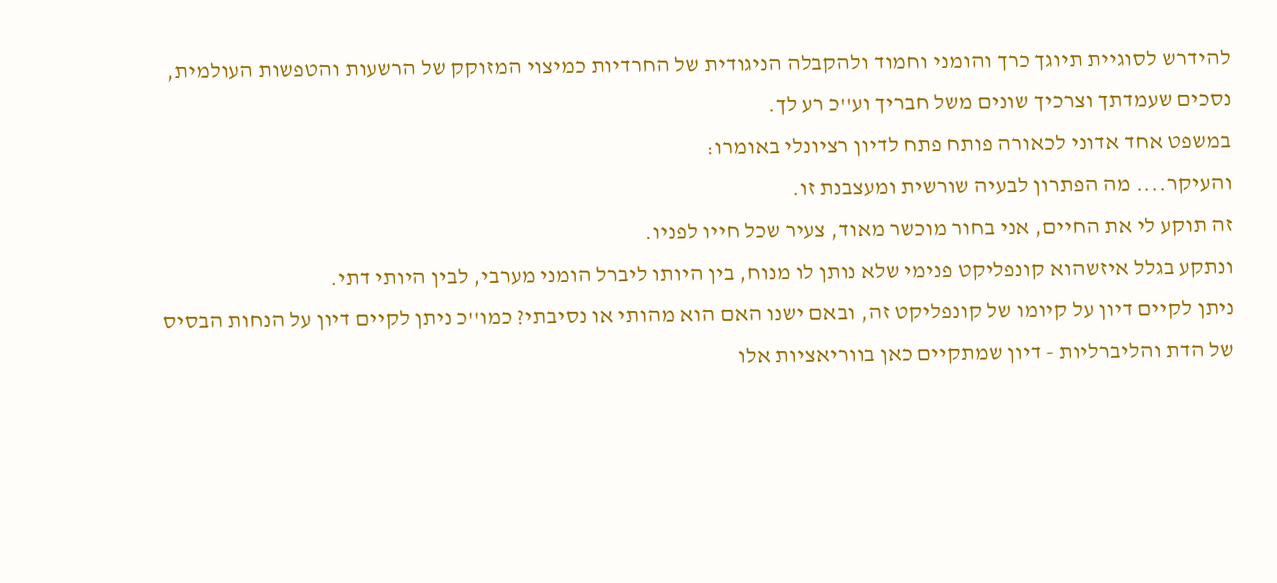להידרש לסוגיית תיוגך כרך והומני וחמוד ולהקבלה הניגודית של החרדיות כמיצוי המזוקק של הרשעות והטפשות העולמית, נסכים שעמדתך וצרכיך שונים משל חבריך וע''כ רע לך.
במשפט אחד אדוני לכאורה פותח פתח לדיון רציונלי באומרו:
והעיקר.... מה הפתרון לבעיה שורשית ומעצבנת זו.
זה תוקע לי את החיים, אני בחור מוכשר מאוד, צעיר שכל חייו לפניו.
ונתקע בגלל איזשהוא קונפליקט פנימי שלא נותן לו מנוח, בין היותו ליברל הומני מערבי, לבין היותי דתי.
ניתן לקיים דיון על קיומו של קונפליקט זה, ובאם ישנו האם הוא מהותי או נסיבתי? כמו''כ ניתן לקיים דיון על הנחות הבסיס של הדת והליברליות - דיון שמתקיים כאן בווריאציות אלו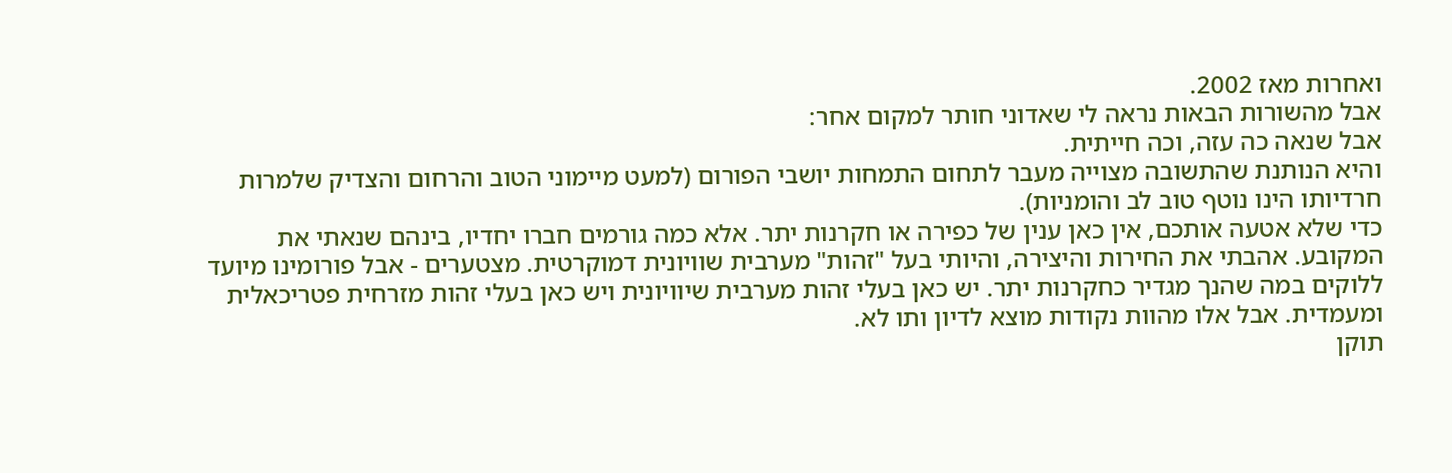ואחרות מאז 2002.
אבל מהשורות הבאות נראה לי שאדוני חותר למקום אחר:
אבל שנאה כה עזה, וכה חייתית.
והיא הנותנת שהתשובה מצוייה מעבר לתחום התמחות יושבי הפורום (למעט מיימוני הטוב והרחום והצדיק שלמרות חרדיותו הינו נוטף טוב לב והומניות).
כדי שלא אטעה אותכם, אין כאן ענין של כפירה או חקרנות יתר. אלא כמה גורמים חברו יחדיו, בינהם שנאתי את המקובע. אהבתי את החירות והיצירה, והיותי בעל "זהות" מערבית שוויונית דמוקרטית. מצטערים - אבל פורומינו מיועד ללוקים במה שהנך מגדיר כחקרנות יתר. יש כאן בעלי זהות מערבית שיוויונית ויש כאן בעלי זהות מזרחית פטריכאלית ומעמדית. אבל אלו מהוות נקודות מוצא לדיון ותו לא.
תוקן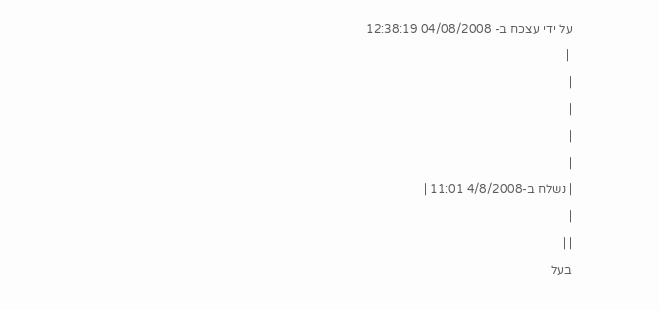על ידי עצכח ב- 04/08/2008 12:38:19
 |
|
|
|
|
| נשלח ב-4/8/2008 11:01 |
|
| |
בעל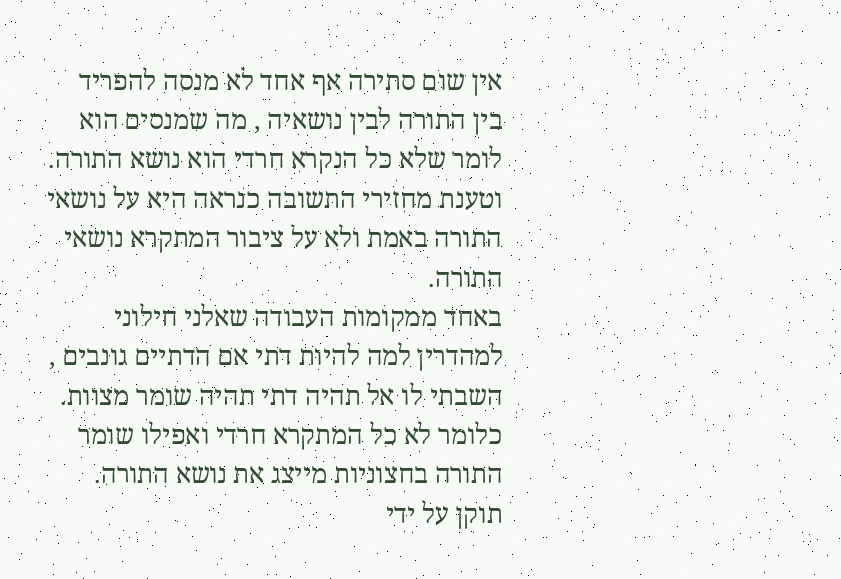אין שום סתירה אף אחד לא מנסה להפריד בין התורה לבין נושאיה , מה שמנסים הוא לומר שלא כל הנקרא חרדי הוא נושא התורה.
וטענת מחזירי התשובה כנראה היא על נושאי התורה באמת ולא על ציבור המתקרא נושאי התורה.
באחד ממקומות העבודה שאלני חילוני למהדרין למה להיות דתי אם הדתיים גונבים , השבתי לו אל תהיה דתי תהיה שומר מצוות.
כלומר לא כל המתקרא חרדי ואפילו שומר התורה בחצוניות מייצג את נושא התורה.
תוקן על ידי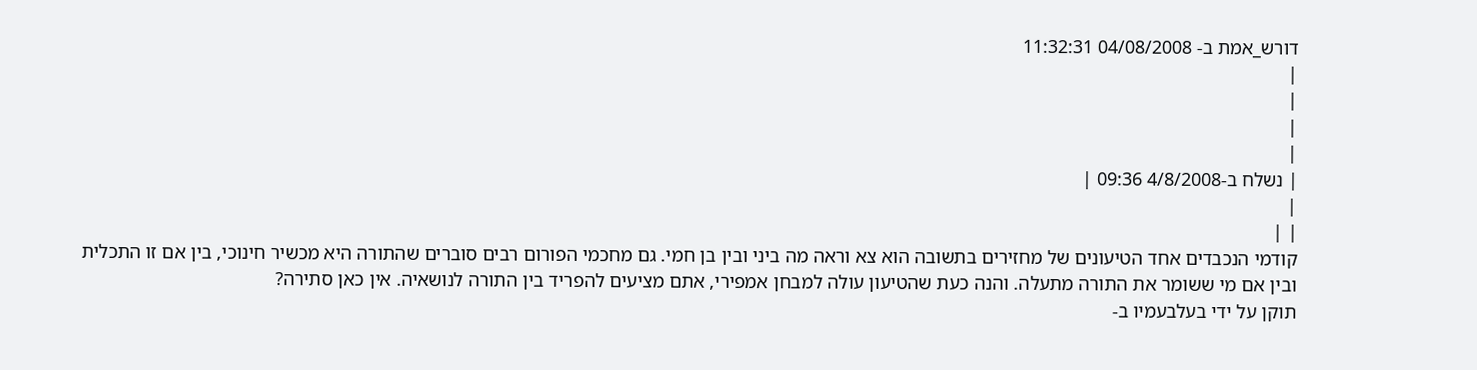דורש_אמת ב- 04/08/2008 11:32:31
|
|
|
|
| נשלח ב-4/8/2008 09:36 |
|
| |
קודמי הנכבדים אחד הטיעונים של מחזירים בתשובה הוא צא וראה מה ביני ובין בן חמי. גם מחכמי הפורום רבים סוברים שהתורה היא מכשיר חינוכי, בין אם זו התכלית ובין אם מי ששומר את התורה מתעלה. והנה כעת שהטיעון עולה למבחן אמפירי, אתם מציעים להפריד בין התורה לנושאיה. אין כאן סתירה?
תוקן על ידי בעלבעמיו ב-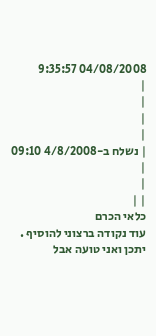04/08/2008 9:35:57
|
|
|
|
| נשלח ב-4/8/2008 09:10 |
|
| |
כלאי הכרם
עוד נקודה ברצוני להוסיף .
יתכן ואני טועה אבל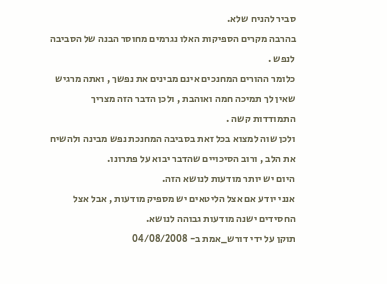סביר להניח שלא.
בהרבה מקרים הספיקות האלו נגרמים מחוסר הבנה של הסביבה לנפש .
כלומר ההורים המחנכים אינם מבינים את נפשך , ואתה מרגיש שאין לך תמיכה חמה ואוהבת , ולכן הדבר הזה מצריך התמודדות קשה .
ולכן שוה למצוא בכל זאת בסביבה המחנכת נפש מבינה ולהשיח את הלב , ורוב הסיכויים שהדבר יבוא על פתרונו.
היום יש יותר מודעות לנושא הזה.
אנני יודע אם אצל הליטאים יש מספיק מודעות , אבל אצל החסידים ישנה מודעות גבוהה לנושא.
תוקן על ידי דורש_אמת ב- 04/08/2008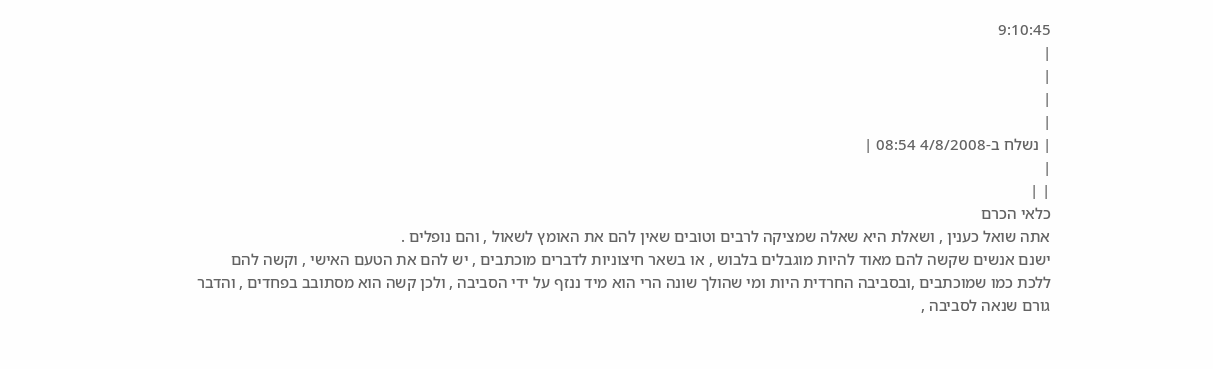9:10:45
|
|
|
|
| נשלח ב-4/8/2008 08:54 |
|
| |
כלאי הכרם
אתה שואל כענין , ושאלת היא שאלה שמציקה לרבים וטובים שאין להם את האומץ לשאול , והם נופלים .
ישנם אנשים שקשה להם מאוד להיות מוגבלים בלבוש , או בשאר חיצוניות לדברים מוכתבים , יש להם את הטעם האישי , וקשה להם ללכת כמו שמוכתבים ,ובסביבה החרדית היות ומי שהולך שונה הרי הוא מיד ננזף על ידי הסביבה , ולכן קשה הוא מסתובב בפחדים , והדבר גורם שנאה לסביבה ,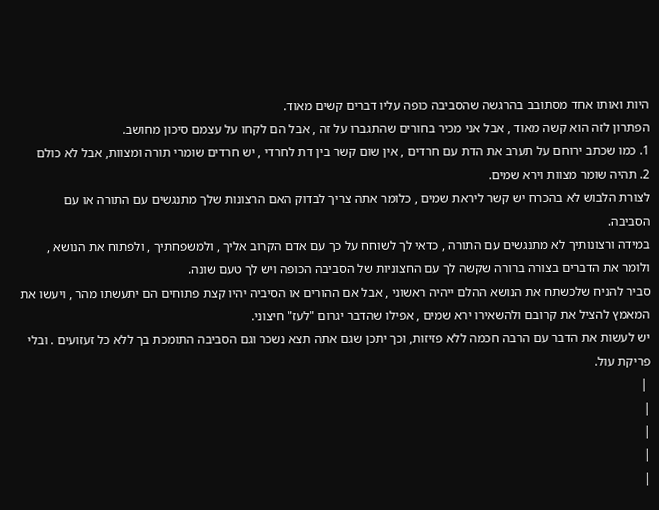היות ואותו אחד מסתובב בהרגשה שהסביבה כופה עליו דברים קשים מאוד.
הפתרון לזה הוא קשה מאוד , אבל אני מכיר בחורים שהתגברו על זה , אבל הם לקחו על עצמם סיכון מחושב.
1. כמו שכתב ירוחם על תערב את הדת עם חרדים , אין שום קשר בין דת לחרדי , יש חרדים שומרי תורה ומצוות, אבל לא כולם
2. תהיה שומר מצוות וירא שמים.
לצורת הלבוש לא בהכרח יש קשר ליראת שמים , כלומר אתה צריך לבדוק האם הרצונות שלך מתנגשים עם התורה או עם הסביבה.
במידה ורצונותיך לא מתנגשים עם התורה , כדאי לך לשוחח על כך עם אדם הקרוב אליך , ולמשפחתיך , ולפתוח את הנושא , ולומר את הדברים בצורה ברורה שקשה לך עם החצוניות של הסביבה הכופה ויש לך טעם שונה.
סביר להניח שלכשתח את הנושא ההלם ייהיה ראשוני , אבל אם ההורים או הסיביה יהיו קצת פתוחים הם יתעשתו מהר , ויעשו את המאמץ להציל את קרובם ולהשאירו ירא שמים , אפילו שהדבר יגרום "לעז" חיצוני.
יש לעשות את הדבר עם הרבה חכמה ללא פזיזות, וכך יתכן שגם אתה תצא נשכר וגם הסביבה התומכת בך ללא כל זעזועים . ובלי פריקת עול.
 |
|
|
|
|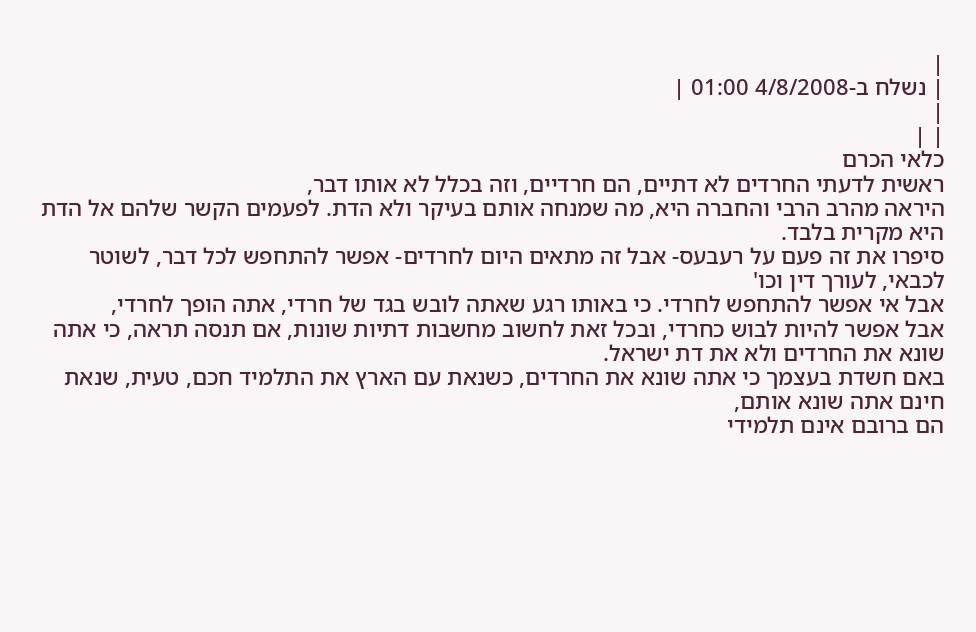|
| נשלח ב-4/8/2008 01:00 |
|
| |
כלאי הכרם
ראשית לדעתי החרדים לא דתיים, הם חרדיים, וזה בכלל לא אותו דבר,
היראה מהרב הרבי והחברה היא, מה שמנחה אותם בעיקר ולא הדת. לפעמים הקשר שלהם אל הדת היא מקרית בלבד.
סיפרו את זה פעם על רעבעס- אבל זה מתאים היום לחרדים- אפשר להתחפש לכל דבר, לשוטר לכבאי, לעורך דין וכו'
אבל אי אפשר להתחפש לחרדי. כי באותו רגע שאתה לובש בגד של חרדי, אתה הופך לחרדי,
אבל אפשר להיות לבוש כחרדי, ובכל זאת לחשוב מחשבות דתיות שונות, אם תנסה תראה, כי אתה שונא את החרדים ולא את דת ישראל.
באם חשדת בעצמך כי אתה שונא את החרדים, כשנאת עם הארץ את התלמיד חכם, טעית, שנאת חינם אתה שונא אותם,
הם ברובם אינם תלמידי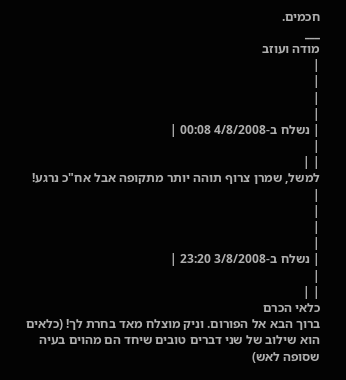חכמים.
___
מודה ועוזב
|
|
|
|
| נשלח ב-4/8/2008 00:08 |
|
| |
למשל, שמרן צרוף תוהה יותר מתקופה אבל אח"כ נרגע!
|
|
|
|
| נשלח ב-3/8/2008 23:20 |
|
| |
כלאי הכרם
ברוך הבא אל הפורום. וניק מוצלח מאד בחרת לך! (כלאים הוא שילוב של שני דברים טובים שיחד הם מהוים בעיה שסופה לאש)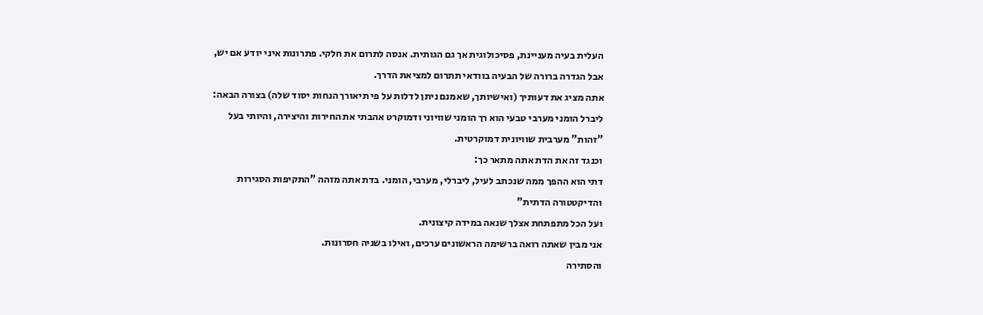העלית בעיה מעניינת, פסיכולוגית אך גם הגותית. אנסה לתרום את חלקי. פתרונות איני יודע אם יש, אבל הגדרה ברורה של הבעיה בוודאי תתרום למציאת הדרך.
אתה מציג את דעותיך (ואישיותך, שאמנם ניתן לדלות על פי תיאורך הנחות יסוד שלה) בצורה הבאה:
ליברל הומני מערבי טבעי הוא רך הומני שוויוני ודמוקרט אהבתי את החירות והיצירה, והיותי בעל "זהות" מערבית שוויונית דמוקרטית.
וכנגד זה את הדת אתה מתאר כך:
דתי הוא ההפך ממה שנכתב לעיל, ליברלי, מערבי, הומני. בדת אתה מזהה "התקיפות הסגירות והדיקטטורה הדתית"
ועל הכל מתפתחת אצלך שנאה במידה קיצונית.
אני מבין שאתה רואה ברשימה הראשונים ערכים, ואילו בשניה חסרונות.
והסתירה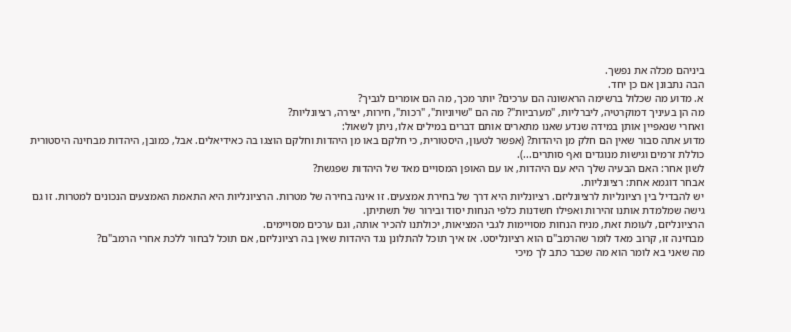ביניהם מכלה את נפשך.
הבה נתבונן אם כן יחד.
א. מדוע מה שכלול ברשימה הראשונה הם ערכים? יותר מכך, מה הם אומרים לגביך?
מה הן בעיניך דמוקרטיה, ליברליות, "מערביות"? מה הם "שויוניות", "רכות", חירות, יצירה, רציונליות?
ואחרי שנאפיין אותן במידה שנדע שאנו מתארים אותם דברים במילים אלו, ניתן לשאול:
מדוע אתה סבור שאין הם חלק מן היהדות? (אפשר לטעון, היסטורית, כי חלקם באו מן היהדות וחלקם הוצגו בה כאידיאלים. אבל, כמובן, היהדות מבחינה היסטורית כוללת זרמים וגישות מנוגדים ואף סותרים...).
לשון אחר: האם הבעיה שלך היא עם היהדות, או עם האופן המסויים מאד של היהדות שפגשת?
אבחר דוגמא אחת: רציונליות.
יש להבדיל בין רציונליות לרציונליזם. רציונליות היא דרך של בחירת אמצעים. זו אינה בחירה של מטרות. הרציונליות היא התאמת האמצעים הנכונים למטרות. זו גם גישה שמלמדת אותנו זהירות ואפילו חשדנות כלפי הנחות יסוד ובירור של תשתיתן.
הרציונליזם, לעומת זאת, מניח הנחות מסויימות לגבי המציאות, יכולתנו להכיר אותה, וגם ערכים מסויימים.
מבחינה זו, קרוב מאד לומר שהרמב"ם הוא רציונליסט. אז איך תוכל להתלונן נגד היהדות שאין בה רציונליזם, אם תוכל לבחור ללכת אחרי הרמב"ם?
מה שאני בא לומר הוא מה שכבר כתב לך מיכי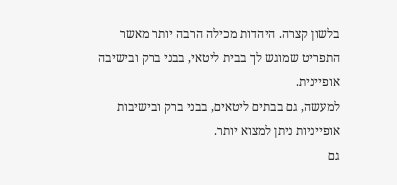בלשון קצרה. היהדות מכילה הרבה יותר מאשר התפריט שמוגש לך בבית ליטאי, בבני ברק ובישיבה אופיינית.
למעשה, גם בבתים ליטאים, בבני ברק ובישיבות אופייניות ניתן למצוא יותר.
גם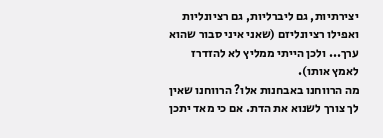יצירתיות, גם ליברליות, גם רציונליות ואפילו רציונליזם (שאני איני סבור שהוא ערך... ולכן הייתי ממליץ לא להזדרז לאמץ אותו).
מה הרווחנו באבחנות אלו? הרווחנו שאין לך צורך לשנוא את הדת. אם כי מאד יתכן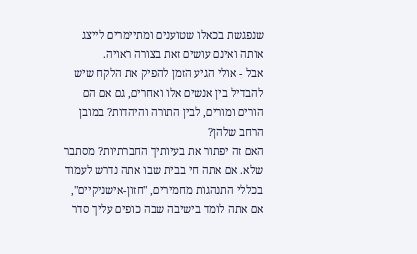שנפגשת בכאלו שטוענים ומתיימרים לייצג אותה ואינם עושים זאת בצורה ראויה.
אבל - אולי הגיע הזמן להפיק את הלקח שיש להבדיל בין אנשים אלו ואחרים, גם אם הם הורים ומורים, לבין התורה והיהדות? במובן הרחב שלהן?
האם זה יפתור את בעיותיך החברתיות? מסתבר שלא. אם אתה חי בבית שבו אתה נדרש לעמוד בכללי התנהגות מחמירים, "חזון-אישניקיים", אם אתה לומד בישיבה שבה כופים עליך סדר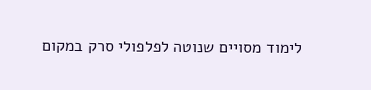לימוד מסויים שנוטה לפלפולי סרק במקום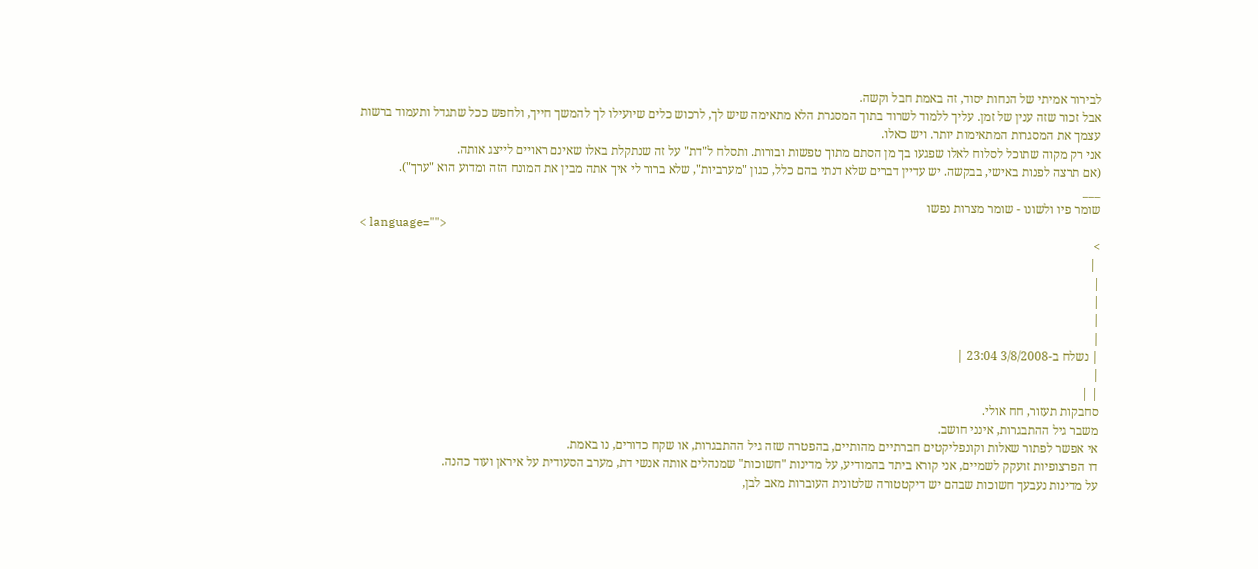לבירור אמיתי של הנחות יסוד, זה באמת חבל וקשה.
אבל זכור שזה ענין של זמן. עליך ללמוד לשרוד בתוך המסגרת הלא מתאימה שיש לך, לרכוש כלים שיועילו לך להמשך חייך, ולחפש ככל שתגדל ותעמוד ברשות עצמך את המסגרות המתאימות יותר. ויש כאלו.
אני רק מקוה שתוכל לסלוח לאלו שפגעו בך מן הסתם מתוך טפשות ובורות. ותסלח ל"דת" על זה שנתקלת באלו שאינם ראויים לייצג אותה.
(אם תרצה לפנות באישי, בבקשה. יש עדיין דברים שלא דנתי בהם כלל, כגון "מערביות", שלא ברור לי איך אתה מבין את המונח הזה ומדוע הוא "ערך").
___
שומר פיו ולשונו - שומר מצרות נפשו
< language="">
>
 |
|
|
|
|
| נשלח ב-3/8/2008 23:04 |
|
| |
סחבקות תעזור, חח אולי.
משבר גיל ההתבגרות, אינני חושב.
אי אפשר לפתור שאלות וקונפליקטים חברתיים מהותיים, בהפטרה שזה גיל ההתבגרות, או שקח כדורים, נו באמת.
דו הפרצופיות זועקק לשמיים, אני קורא ביתד בהמודיע, על מדינות "חשוכות" שמנהלים אותה אנשי דת, מערב הסעודית על איראן ועוד כהנה.
על מדינות נעבעך חשוכות שבהם יש דיקטטורה שלטונית העוברות מאב לבן,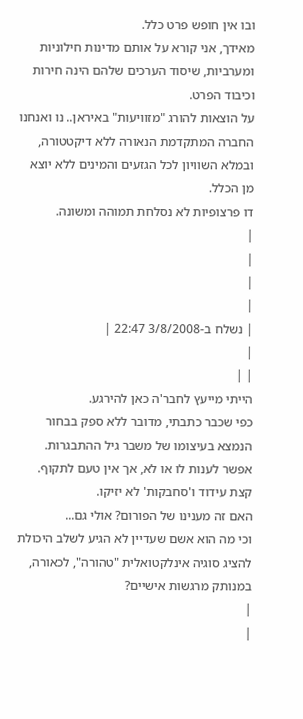ובו אין חופש פרט כלל.
מאידך, אני קורא על אותם מדינות חילוניות ומערביות, שיסוד הערכים שלהם הינה חירות וכיבוד הפרט.
על הוצאות להורג "מזוויעות" באיראן.. נו ואנחנו החברה המתקדמת הנאורה ללא דיקטטורה, ובמלא השוויון לכל הגזעים והמינים ללא יוצא מן הכלל.
דו פרצופיות לא נסלחת תמוהה ומשונה.
|
|
|
|
| נשלח ב-3/8/2008 22:47 |
|
| |
הייתי מייעץ לחבר'ה כאן להירגע.
כפי שכבר כתבתי, מדובר ללא ספק בבחור הנמצא בעיצומו של משבר גיל ההתבגרות.
אפשר לענות לו או לא, אך אין טעם לתקוף.
קצת עידוד ו'סחבקות' לא יזיקו.
האם זה מענינו של הפורום? אולי גם...
וכי מה הוא אשם שעדיין לא הגיע לשלב היכולת להציג סוגיה אינלקטואלית "טהורה", לכאורה, במנותק מרגשות אישיים?
|
|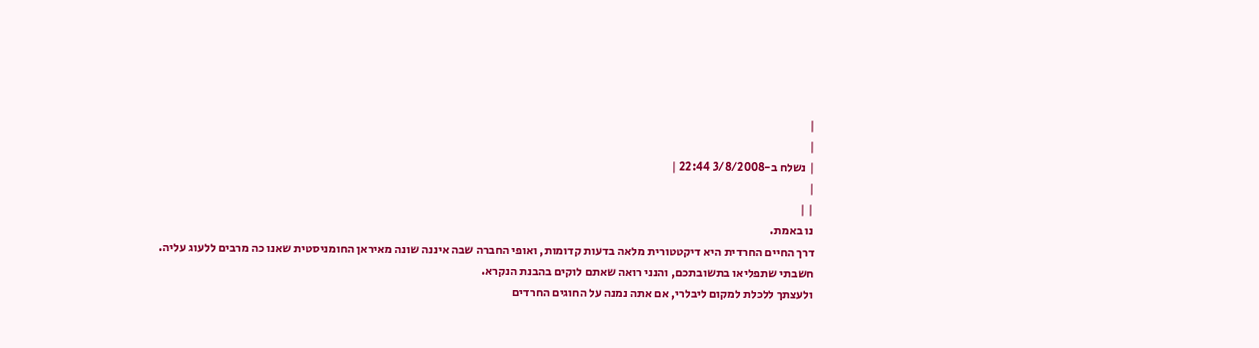|
|
| נשלח ב-3/8/2008 22:44 |
|
| |
נו באמת.
דרך החיים החרדית היא דיקטטורית מלאה בדעות קדומות, ואופי החברה שבה איננה שונה מאיראן החומניסטית שאנו כה מרבים ללעוג עליה.
חשבתי שתפליאו בתשובתכם, והנני רואה שאתם לוקים בהבנת הנקרא.
ולעצתך ללכלת למקום ליבלרי, אם אתה נמנה על החוגים החרדים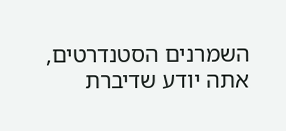השמרנים הסטנדרטים, אתה יודע שדיברת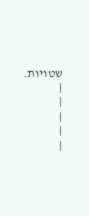שטויות.
|
|
|
|
|